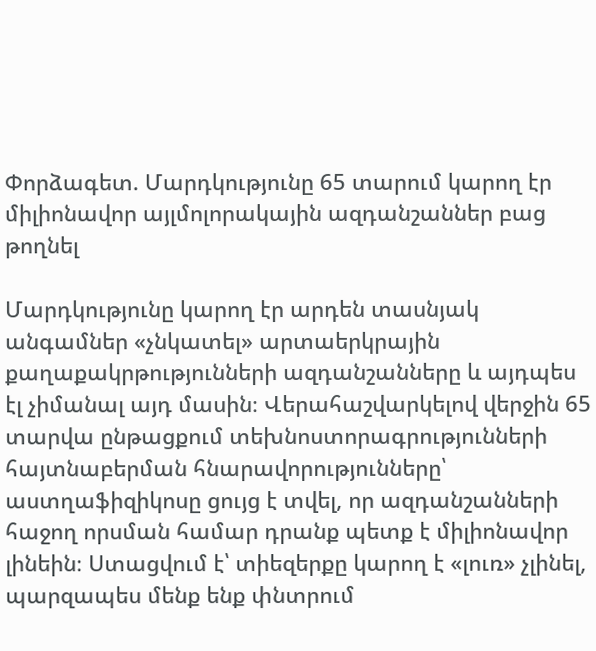Փորձագետ. Մարդկությունը 65 տարում կարող էր միլիոնավոր այլմոլորակային ազդանշաններ բաց թողնել

Մարդկությունը կարող էր արդեն տասնյակ անգամներ «չնկատել» արտաերկրային քաղաքակրթությունների ազդանշանները և այդպես էլ չիմանալ այդ մասին։ Վերահաշվարկելով վերջին 65 տարվա ընթացքում տեխնոստորագրությունների հայտնաբերման հնարավորությունները՝ աստղաֆիզիկոսը ցույց է տվել, որ ազդանշանների հաջող որսման համար դրանք պետք է միլիոնավոր լինեին։ Ստացվում է՝ տիեզերքը կարող է «լուռ» չլինել, պարզապես մենք ենք փնտրում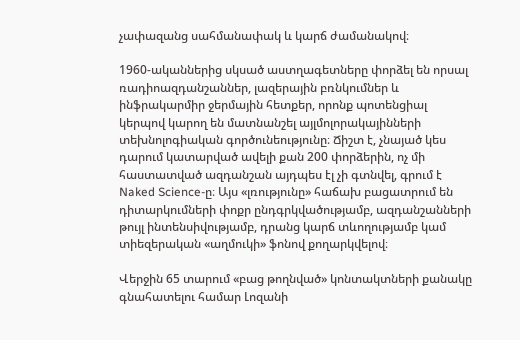չափազանց սահմանափակ և կարճ ժամանակով։

1960-ականներից սկսած աստղագետները փորձել են որսալ ռադիոազդանշաններ, լազերային բռնկումներ և ինֆրակարմիր ջերմային հետքեր, որոնք պոտենցիալ կերպով կարող են մատնանշել այլմոլորակայինների տեխնոլոգիական գործունեությունը։ Ճիշտ է, չնայած կես դարում կատարված ավելի քան 200 փորձերին, ոչ մի հաստատված ազդանշան այդպես էլ չի գտնվել, գրում է Naked Science-ը։ Այս «լռությունը» հաճախ բացատրում են դիտարկումների փոքր ընդգրկվածությամբ, ազդանշանների թույլ ինտենսիվությամբ, դրանց կարճ տևողությամբ կամ տիեզերական «աղմուկի» ֆոնով քողարկվելով։

Վերջին 65 տարում «բաց թողնված» կոնտակտների քանակը գնահատելու համար Լոզանի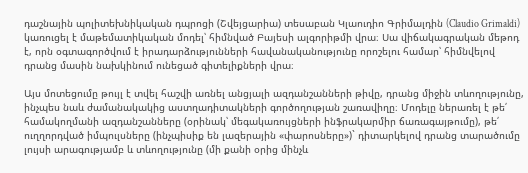դաշնային պոլիտեխնիկական դպրոցի (Շվեյցարիա) տեսաբան Կլաուդիո Գրիմալդին (Claudio Grimaldi) կառուցել է մաթեմատիկական մոդել՝ հիմնված Բայեսի ալգորիթմի վրա։ Սա վիճակագրական մեթոդ է, որն օգտագործվում է իրադարձությունների հավանականությունը որոշելու համար՝ հիմնվելով դրանց մասին նախկինում ունեցած գիտելիքների վրա։

Այս մոտեցումը թույլ է տվել հաշվի առնել անցյալի ազդանշանների թիվը, դրանց միջին տևողությունը, ինչպես նաև ժամանակակից աստղադիտակների գործողության շառավիղը։ Մոդելը ներառել է թե՛ համակողմանի ազդանշանները (օրինակ՝ մեգակառույցների ինֆրակարմիր ճառագայթումը), թե՛ ուղղորդված իմպուլսները (ինչպիսիք են լազերային «փարոսները»)` դիտարկելով դրանց տարածումը լույսի արագությամբ և տևողությունը (մի քանի օրից մինչև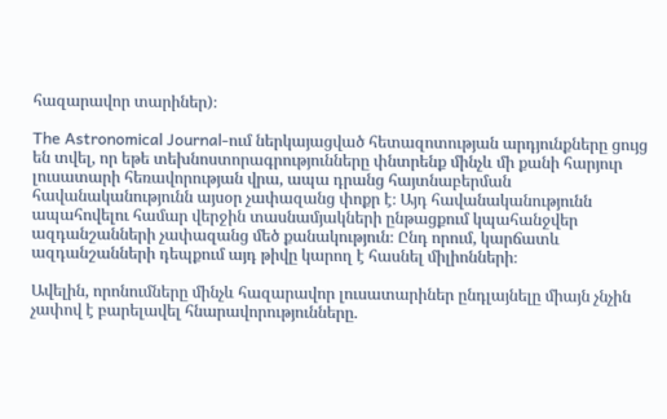հազարավոր տարիներ)։

The Astronomical Journal-ում ներկայացված հետազոտության արդյունքները ցույց են տվել, որ եթե տեխնոստորագրությունները փնտրենք մինչև մի քանի հարյուր լուսատարի հեռավորության վրա, ապա դրանց հայտնաբերման հավանականությունն այսօր չափազանց փոքր է։ Այդ հավանականությունն ապահովելու համար վերջին տասնամյակների ընթացքում կպահանջվեր ազդանշանների չափազանց մեծ քանակություն։ Ընդ որում, կարճատև ազդանշանների դեպքում այդ թիվը կարող է հասնել միլիոնների։

Ավելին, որոնումները մինչև հազարավոր լուսատարիներ ընդլայնելը միայն չնչին չափով է բարելավել հնարավորությունները.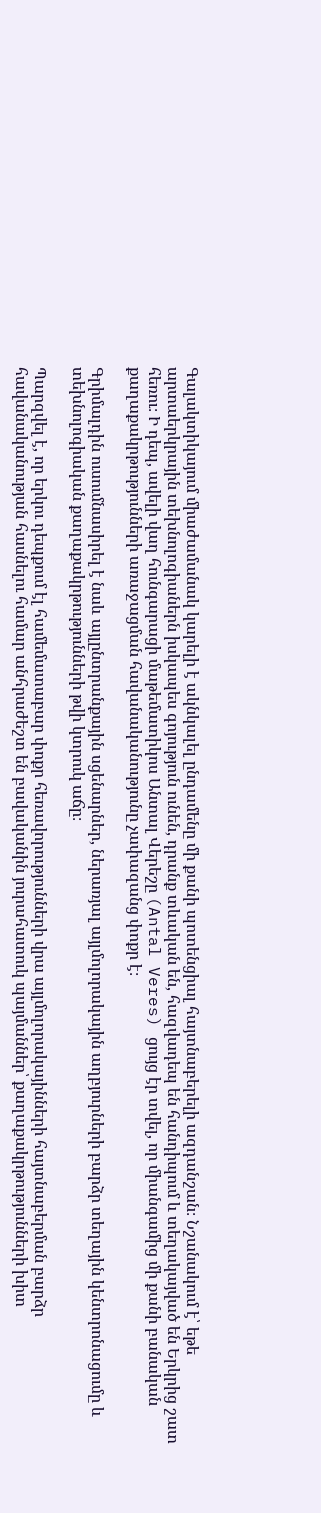Գալակտիկայում միաժամանակ կարելի է ակնկալել ընդամենը մի քանի պոտենցիալ հայտնաբերելի ազդանշան։ Նշանակում է՝ եթե արտաերկրային տեխնոլոգիաներն իսկապես գոյություն ունեն, դրանք տևական են, հազվադեպ են հանդիպում և տեղակայված են Երկրից շատ հեռու։ Ի դեպ, ավելի վաղ հունգարացի մաթեմատիկոս Անտալ Վերեշը (Antal Veres) ցույց էր տվել, որ միանգամից մի քանի բանական քաղաքակրթությունների առաջացման հավանականությունը չափազանց փոքր է։

Գրիմալդին ուսումնասիրել է նաև այլընտրանքային սցենարներ, ներառյալ այլմոլորակային աղբյուրների բարձր տեղային կենտրոնացումը և տեխնոլոգիական քաղաքակրթությունների թվի կտրուկ աճը։

Պարզվել է, որ երկու դեպքում էլ համեմատաբար փոքր հեռավորությունների վրա այլմոլորակայինների հայտնաբերման բարձր հավանականության հասնելու համար անհրաժեշտ են բավականին յուրահատուկ պայմաններ՝ քաղաքակրթությունների խիտ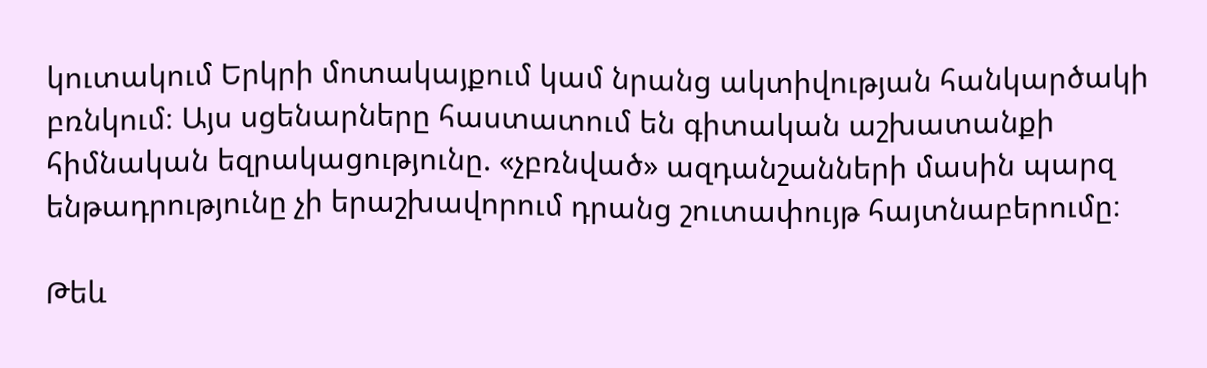կուտակում Երկրի մոտակայքում կամ նրանց ակտիվության հանկարծակի բռնկում։ Այս սցենարները հաստատում են գիտական աշխատանքի հիմնական եզրակացությունը. «չբռնված» ազդանշանների մասին պարզ ենթադրությունը չի երաշխավորում դրանց շուտափույթ հայտնաբերումը։

Թեև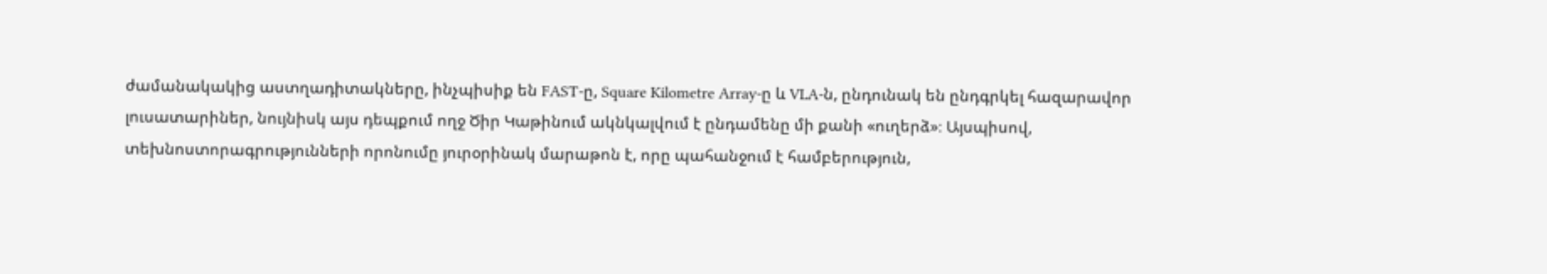ժամանակակից աստղադիտակները, ինչպիսիք են FAST-ը, Square Kilometre Array-ը և VLA-ն, ընդունակ են ընդգրկել հազարավոր լուսատարիներ, նույնիսկ այս դեպքում ողջ Ծիր Կաթինում ակնկալվում է ընդամենը մի քանի «ուղերձ»։ Այսպիսով, տեխնոստորագրությունների որոնումը յուրօրինակ մարաթոն է, որը պահանջում է համբերություն,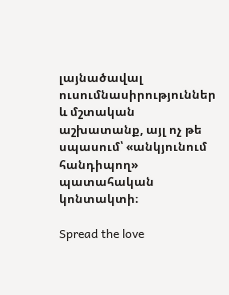լայնածավալ ուսումնասիրություններ և մշտական աշխատանք, այլ ոչ թե սպասում՝ «անկյունում հանդիպող» պատահական կոնտակտի։

Spread the love